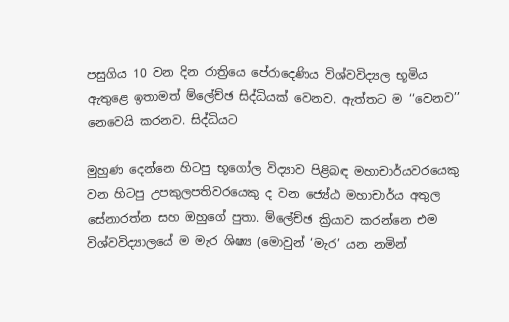පසුගිය 10 වන දින රාත්‍රියෙ පේරාදෙණිය විශ්වවිද්‍යල භූමිය ඇතුළෙ ඉතාමත් ම්ලේච්ඡ සිද්ධියක් වෙනව. ඇත්තට ම ‘‘වෙනව’’ නෙවෙයි කරනව. සිද්ධියට

මුහුණ දෙන්නෙ හිටපු භූගෝල විද්‍යාව පිළිබඳ මහාචාර්යවරයෙකු වන හිටපු උපකුලපතිවරයෙකු ද වන ජ්‍යේඨ මහාචාර්ය අතුල සේනාරත්න සහ ඔහුගේ පුතා. ම්ලේච්ඡ ක්‍රියාව කරන්නෙ එම විශ්වවිද්‍යාලයේ ම මැර ශිෂ්‍ය (මොවුන් ‘මැර’ යන නමින්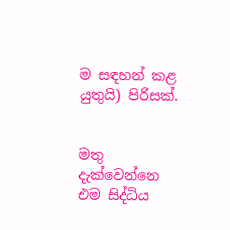ම සඳහන් කළ යුතුයි) පිරිසක්.


මතු දැක්වෙන්නෙ එම සිද්ධිය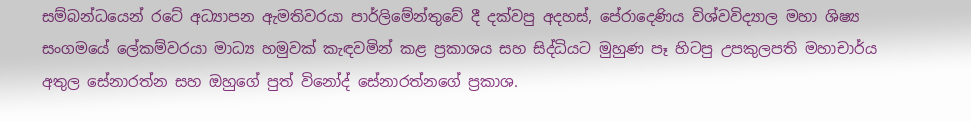සම්බන්ධයෙන් රටේ අධ්‍යාපන ඇමතිවරයා පාර්ලිමේන්තුවේ දී දක්වපු අදහස්, පේරාදෙණිය විශ්වවිද්‍යාල මහා ශිෂ්‍ය සංගමයේ ලේකම්වරයා මාධ්‍ය හමුවක් කැඳවමින් කළ ප්‍රකාශය සහ සිද්ධියට මුහුණ පෑ හිටපු උපකුලපති මහාචාර්ය අතුල සේනාරත්න සහ ඔහුගේ පුත් විනෝද් සේනාරත්නගේ ප්‍රකාශ.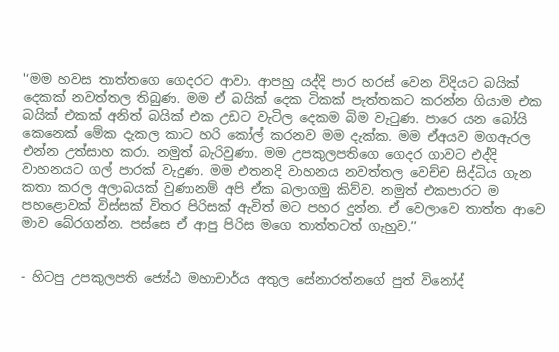'‘මම හවස තාත්තගෙ ගෙදරට ආවා. ආපහු යද්දි පාර හරස් වෙන විදියට බයික් දෙකක් නවත්තල තිබුණ. මම ඒ බයික් දෙක ටිකක් පැත්තකට කරන්න ගියාම එක බයික් එකක් අනිත් බයික් එක උඩට වැටිල දෙකම බිම වැටුණ. පාරෙ යන බෝයි කෙනෙක් මේක දැකල කාට හරි කෝල් කරනව මම දැක්ක. මම ඒඅයව මගඇරල එන්න උත්සාහ කරා. නමුත් බැරිවුණා. මම උපකුලපතිගෙ ගෙදර ගාවට එද්දි වාහනයට ගල් පාරක් වැදුණ. මම එතනදි වාහනය නවත්තල වෙච්ච සිද්ධිය ගැන කතා කරල අලාබයක් වුණානම් අපි ඒක බලාගමු කිව්ව. නමුත් එකපාරට ම පහළොවක් විස්සක් විතර පිරිසක් ඇවිත් මට පහර දුන්න. ඒ වෙලාවෙ තාත්ත ආවෙ මාව බේරගන්න. පස්සෙ ඒ ආපු පිරිස මගෙ තාත්තටත් ගැහුව.’’


- හිටපු උපකුලපති ජ්‍යේඨ මහාචාර්ය අතුල සේනාරත්නගේ පුත් විනෝද්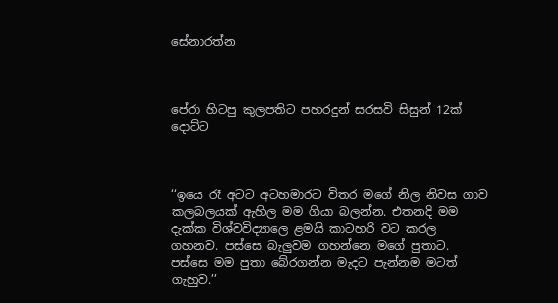සේනාරත්න



පේරා හිටපු කුලපතිට පහරදුන් සරසවි සිසුන් 12ක් දොට්ට



‘‘ඉයෙ රෑ අටට අටහමාරට විතර මගේ නිල නිවස ගාව කලබලයක් ඇහිල මම ගියා බලන්න. එතනදි මම දැක්ක විශ්වවිද්‍යාලෙ ළමයි කාටහරි වට කරල ගහනව. පස්සෙ බැලුවම ගහන්නෙ මගේ පුතාට. පස්සෙ මම පුතා බේරගන්න මැදට පැන්නම මටත් ගැහුව.’’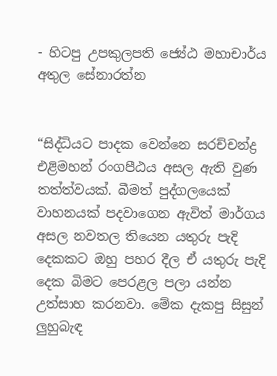- හිටපු උපකුලපති ජ්‍යේඨ මහාචාර්ය අතුල සේනාරත්න


“සිද්ධියට පාදක වෙන්නෙ සරච්චන්ද්‍ර එළිමහන් රංගපීඨය අසල ඇති වුණ තත්ත්වයක්. බීමත් පුද්ගලයෙක් වාහනයක් පදවාගෙන ඇවිත් මාර්ගය අසල නවතල තියෙන යතුරු පැදි දෙකකට ඔහු පහර දීල ඒ යතුරු පැදි දෙක බිමට පෙරළල පලා යන්න උත්සාහ කරනවා. මේක දැකපු සිසුන් ලුහුබැඳ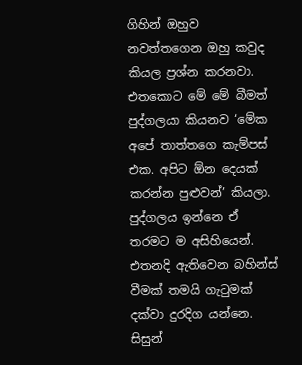ගිහින් ඔහුව නවත්තගෙන ඔහු කවුද කියල ප්‍රශ්න කරනවා. එතකොට මේ මේ බීමත් පුද්ගලයා කියනව ‘මේක අපේ තාත්තගෙ කැම්පස් එක. අපිට ඕන දෙයක් කරන්න පුළුවන්’ කියලා. පුද්ගලය ඉන්නෙ ඒ තරමට ම අසිහියෙන්. එතනදි ඇතිවෙන බහින්ස් වීමක් තමයි ගැටුමක් දක්වා දුරදිග යන්නෙ. සිසුන්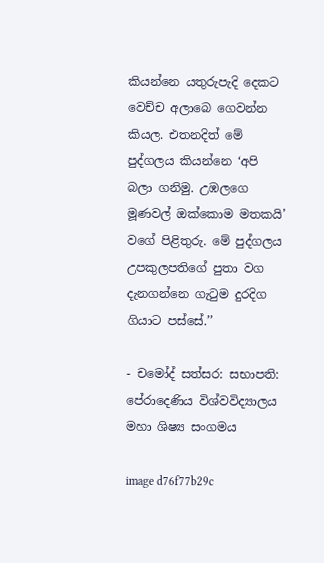කියන්නෙ යතුරුපැදි දෙකට වෙච්ච අලාබෙ ගෙවන්න කියල. එතනදිත් මේ පුද්ගලය කියන්නෙ ‘අපි බලා ගනිමු. උඹලගෙ මූණවල් ඔක්කොම මතකයි’ වගේ පිළිතුරු. මේ පුද්ගලය උපකුලපතිගේ පුතා වග දැනගන්නෙ ගැටුම දුරදිග ගියාට පස්සේ.’’

- චමෝද් සත්සර: සභාපති: පේරාදෙණිය විශ්වවිද්‍යාලය මහා ශිෂ්‍ය සංගමය

image d76f77b29c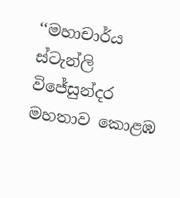‘‘මහාචාර්ය ස්ටැන්ලි විජේසුන්දර මහතාව කොළඹ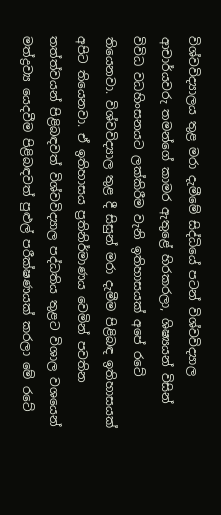විශ්වවිද්‍යාලය තුළ මරා දැමීමේ සිද්ධියේ පටන් විශ්වවිද්‍යාල ආචාර්යවරු තමන්ගේ කාමර ඇතුළේ හිරකරලා, ශිෂ්‍යයන් විසින් විවිධ වධහිංසනයට ලක්කිරීම වැනි ඉතිහාසයක් අපේ රටේ තියෙනවා. විශ්වවිද්‍යාල තුළ දී සිසුන් මරා දැමීම පිළිබඳ ඉතිහාසයක් අපිට තියෙනවා. ඒ ඉතිහාසය ප්‍රතිනිර්මාණය වෙමින් පවතින තත්ත්වයන් පිළිබඳවත් විශ්වවිද්‍යාල පද්ධතිය තුළට විශාල වශයෙන් මත්ද්‍රව්‍ය යෙදවීම පිළිබඳවත් පුළුල් පරීක්ෂණයක් කරලා මේ රටේ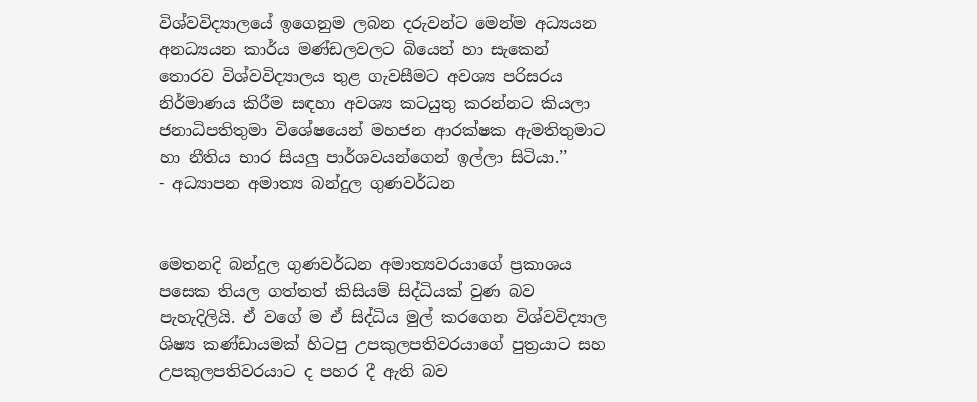විශ්වවිද්‍යාලයේ ඉගෙනුම ලබන දරුවන්ට මෙන්ම අධ්‍යයන අනධ්‍යයන කාර්ය මණ්ඩලවලට බියෙන් හා සැකෙන් තොරව විශ්වවිද්‍යාලය තුළ ගැවසීමට අවශ්‍ය පරිසරය නිර්මාණය කිරීම සඳහා අවශ්‍ය කටයුතු කරන්නට කියලා ජනාධිපතිතුමා විශේෂයෙන් මහජන ආරක්ෂක ඇමතිතුමාට හා නීතිය භාර සියලු පාර්ශවයන්ගෙන් ඉල්ලා සිටියා.’’
- අධ්‍යාපන අමාත්‍ය බන්දුල ගුණවර්ධන


මෙතනදි බන්දුල ගුණවර්ධන අමාත්‍යවරයාගේ ප්‍රකාශය පසෙක තියල ගත්තත් කිසියම් සිද්ධියක් වුණ බව පැහැදිලියි. ඒ වගේ ම ඒ සිද්ධිය මුල් කරගෙන විශ්වවිද්‍යාල ශිෂ්‍ය කණ්ඩායමක් හිටපු උපකුලපතිවරයාගේ පුත්‍රයාට සහ උපකුලපතිවරයාට ද පහර දී ඇති බව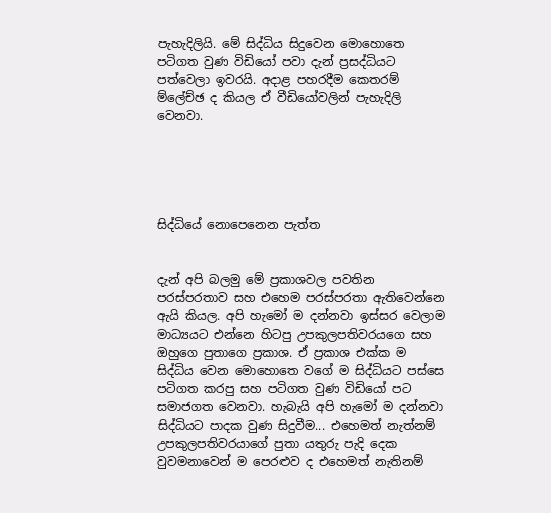පැහැදිලියි. මේ සිද්ධිය සිදුවෙන මොහොතෙ පටිගත වුණ විඩියෝ පවා දැන් ප්‍රසද්ධියට පත්වෙලා ඉවරයි. අදාළ පහරදීම කෙතරම් ම්ලේච්ඡ ද කියල ඒ වීඩියෝවලින් පැහැදිලි වෙනවා.





සිද්ධියේ නොපෙනෙන පැත්ත


දැන් අපි බලමු මේ ප්‍රකාශවල පවතින පරස්පරතාව සහ එහෙම පරස්පරතා ඇතිවෙන්නෙ ඇයි කියල. අපි හැමෝ ම දන්නවා ඉස්සර වෙලාම මාධ්‍යයට එන්නෙ හිටපු උපකුලපතිවරයගෙ සහ ඔහුගෙ පුතාගෙ ප්‍රකාශ. ඒ ප්‍රකාශ එක්ක ම සිද්ධිය වෙන මොහොතෙ වගේ ම සිද්ධියට පස්සෙ පටිගත කරපු සහ පටිගත වුණ විඩියෝ පට සමාජගත වෙනවා. හැබැයි අපි හැමෝ ම දන්නවා සිද්ධියට පාදක වුණ සිදුවීම... එහෙමත් නැත්නම් උපකුලපතිවරයාගේ පුතා යතුරු පැදි දෙක වුවමනාවෙන් ම පෙරළුව ද එහෙමත් නැතිනම්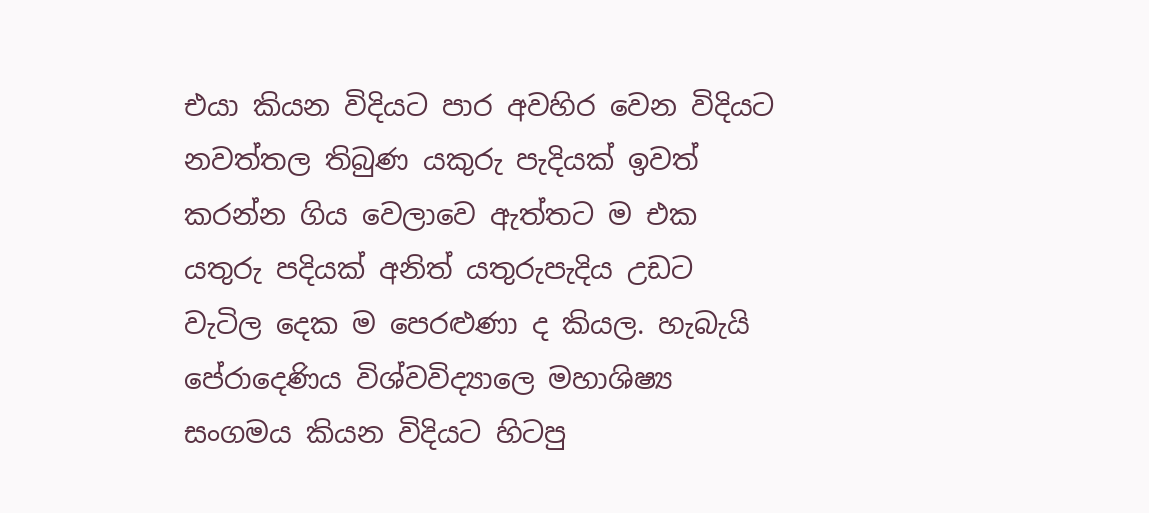එයා කියන විදියට පාර අවහිර වෙන විදියට නවත්තල තිබුණ යකුරු පැදියක් ඉවත් කරන්න ගිය වෙලාවෙ ඇත්තට ම එක යතුරු පදියක් අනිත් යතුරුපැදිය උඩට වැටිල දෙක ම පෙරළුණා ද කියල. හැබැයි පේරාදෙණිය විශ්වවිද්‍යාලෙ මහාශිෂ්‍ය සංගමය කියන විදියට හිටපු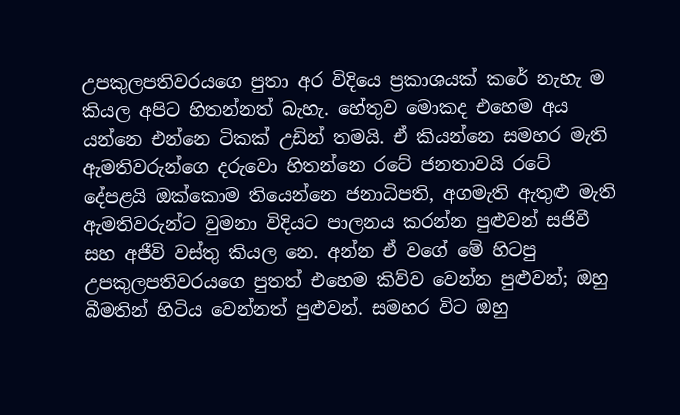උපකුලපතිවරයගෙ පුතා අර විදියෙ ප්‍රකාශයක් කරේ නැහැ ම කියල අපිට හිතන්නත් බැහැ. හේතුව මොකද එහෙම අය යන්නෙ එන්නෙ ටිකක් උඩින් තමයි. ඒ කියන්නෙ සමහර මැති ඇමතිවරුන්ගෙ දරුවො හිතන්නෙ රටේ ජනතාවයි රටේ දේපළයි ඔක්කොම තියෙන්නෙ ජනාධිපති, අගමැති ඇතුළු මැති ඇමතිවරුන්ට වුමනා විදියට පාලනය කරන්න පුළුවන් සජිවී සහ අජීවි වස්තු කියල නෙ. අන්න ඒ වගේ මේ හිටපු උපකුලපතිවරයගෙ පුතත් එහෙම කිව්ව වෙන්න පුළුවන්; ඔහු බීමතින් හිටිය වෙන්නත් පුළුවන්. සමහර විට ඔහු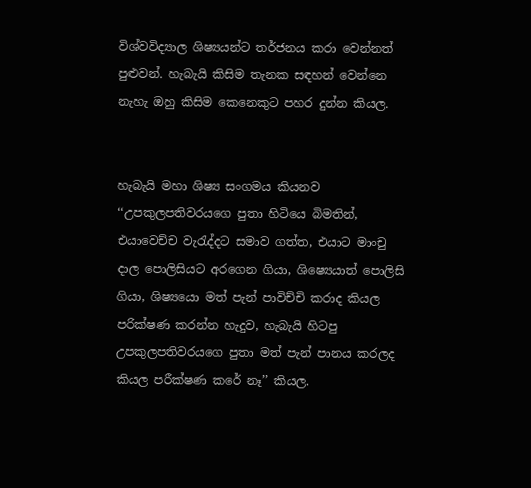විශ්වවිද්‍යාල ශිෂ්‍යයන්ට තර්ජනය කරා වෙන්නත් පුළුවන්. හැබැයි කිසිම තැනක සඳහන් වෙන්නෙ නැහැ ඔහු කිසිම කෙනෙකුට පහර දුන්න කියල.


හැබැයි මහා ශිෂ්‍ය සංගමය කියනව ‘‘උපකුලපතිවරයගෙ පුතා හිටියෙ බිමතින්, එයාවෙච්ච වැරැද්දට සමාව ගත්ත, එයාට මාංචු දාල පොලිසියට අරගෙන ගියා, ශිෂ්‍යෙයාත් පොලිසි ගියා, ශිෂ්‍යයො මත් පැන් පාවිච්චි කරාද කියල පරික්ෂණ කරන්න හැදුව, හැබැයි හිටපු උපකුලපතිවරයගෙ පුතා මත් පැන් පානය කරලද කියල පරීක්ෂණ කරේ නෑ’’ කියල.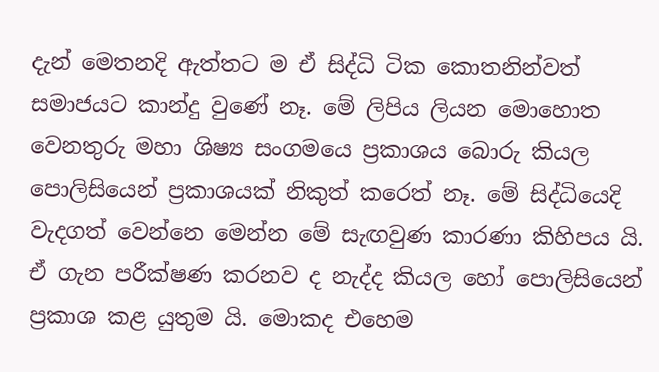දැන් මෙතනදි ඇත්තට ම ඒ සිද්ධි ටික කොතනින්වත්  සමාජයට කාන්දු වුණේ නෑ. මේ ලිපිය ලියන මොහොත වෙනතුරු මහා ශිෂ්‍ය සංගමයෙ ප්‍රකාශය බොරු කියල පොලිසියෙන් ප්‍රකාශයක් නිකුත් කරෙත් නෑ. මේ සිද්ධියෙදි වැදගත් වෙන්නෙ මෙන්න මේ සැඟවුණ කාරණා කිහිපය යි. ඒ ගැන පරීක්ෂණ කරනව ද නැද්ද කියල හෝ පොලිසියෙන් ප්‍රකාශ කළ යුතුම යි. මොකද එහෙම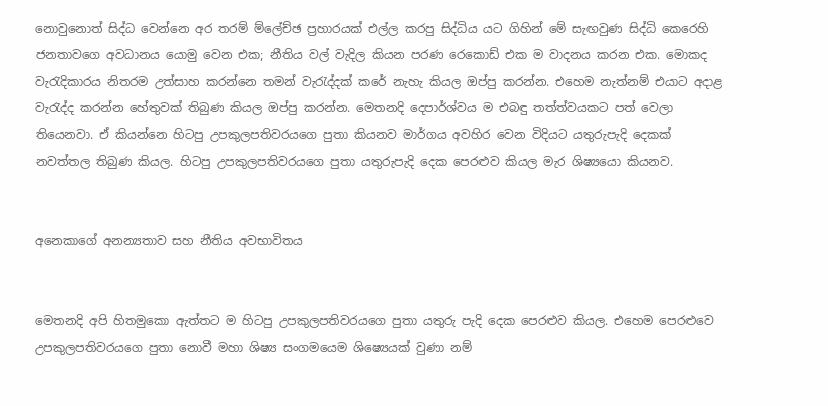නොවුනොත් සිද්ධ වෙන්නෙ අර තරම් ම්ලේච්ඡ ප්‍රහාරයක් එල්ල කරපු සිද්ධිය යට ගිහින් මේ සැඟවුණ සිද්ධි කෙරෙහි ජනතාවගෙ අවධානය යොමු වෙන එක; නීතිය වල් වැදිල කියන පරණ රෙකොඩ් එක ම වාදනය කරන එක. මොකද වැරැදිකාරය නිතරම උත්සාහ කරන්නෙ තමන් වැරැද්දක් කරේ නැහැ කියල ඔප්පු කරන්න. එහෙම නැත්නම් එයාට අදාළ වැරැද්ද කරන්න හේතුවක් තිබුණ කියල ඔප්පු කරන්න. මෙතනදි දෙපාර්ශ්වය ම එබඳු තත්ත්වයකට පත් වෙලා තියෙනවා. ඒ කියන්නෙ හිටපු උපකුලපතිවරයගෙ පුතා කියනව මාර්ගය අවහිර වෙන විදියට යතුරුපැදි දෙකක් නවත්තල තිබුණ කියල. හිටපු උපකුලපතිවරයගෙ පුතා යතුරුපැදි දෙක පෙරළුව කියල මැර ශිෂ්‍යයො කියනව.


අනෙකාගේ අනන්‍යතාව සහ නීතිය අවභාවිතය


මෙතනදි අපි හිතමුකො ඇත්තට ම හිටපු උපකුලපතිවරයගෙ පුතා යතුරු පැදි දෙක පෙරළුව කියල. එහෙම පෙරළුවෙ උපකුලපතිවරයගෙ පුතා නොවී මහා ශිෂ්‍ය සංගමයෙම ශිෂ්‍යෙයක් වුණා නම්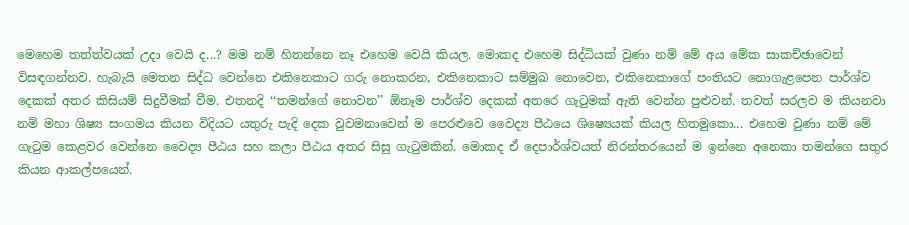මෙහෙම තත්ත්වයක් උදා වෙයි ද...? මම නම් හිතන්නෙ නෑ එහෙම වෙයි කියල. මොකද එහෙම සිද්ධියක් වුණා නම් මේ අය මේක සාකච්ඡාවෙන් විසඳගන්නව. හැබැයි මෙතන සිද්ධ වෙන්නෙ එකිනෙකාට ගරු නොකරන, එකිනෙකාට සම්මුඛ නොවෙන, එකිනෙකාගේ පංතියට නොගැළපෙන පාර්ශ්ව දෙකක් අතර කිසියම් සිදුවීමක් වීම. එතනදි ‘‘තමන්ගේ නොවන’’ ඕනෑම පාර්ශ්ව දෙකක් අතරෙ ගැටුමක් ඇති වෙන්න පුළුවන්. තවත් සරලව ම කියනවා නම් මහා ශිෂ්‍ය සංගමය කියන විදියට යතුරු පැදි දෙක වුවමනාවෙන් ම පෙරළුවෙ වෛද්‍ය පීඨයෙ ශිෂ්‍යෙයක් කියල හිතමුකො... එහෙම වුණා නම් මේ ගැටුම කෙළවර වෙන්නෙ වෛද්‍ය පීඨය සහ කලා පීඨය අතර සිසු ගැටුමකින්. මොකද ඒ දෙපාර්ශ්වයත් නිරන්තරයෙන් ම ඉන්නෙ අනෙකා තමන්ගෙ සතුර කියන ආකල්පයෙන්.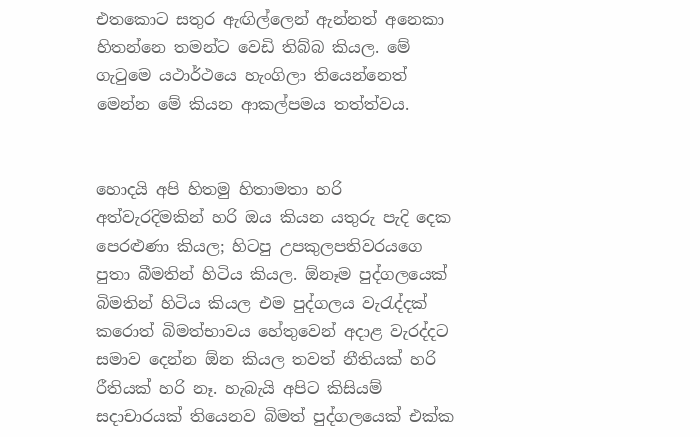එතකොට සතුර ඇඟිල්ලෙන් ඇන්නත් අනෙකා හිතන්නෙ තමන්ට වෙඩි තිබ්බ කියල. මේ ගැටුමෙ යථාර්ථයෙ හැංගිලා තියෙන්නෙත් මෙන්න මේ කියන ආකල්පමය තත්ත්වය.


හොදයි අපි හිතමු හිතාමතා හරි අත්වැරදිමකින් හරි ඔය කියන යතුරු පැදි දෙක පෙරළුණා කියල; හිටපු උපකුලපතිවරයගෙ පුතා බීමතින් හිටිය කියල. ඕනෑම පුද්ගලයෙක් බිමතින් හිටිය කියල එම පුද්ගලය වැරැද්දක් කරොත් බිමත්භාවය හේතුවෙන් අදාළ වැරද්දට සමාව දෙන්න ඕන කියල තවත් නීතියක් හරි රීතියක් හරි නෑ. හැබැයි අපිට කිසියම් සදාචාරයක් තියෙනව බිමත් පුද්ගලයෙක් එක්ක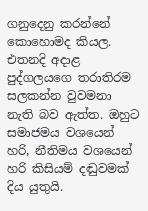ගනුදෙනු කරන්නේ කොහොමද කියල. එතනදි අදාළ පුද්ගලයගෙ තරාතිරම සලකන්න වුවමනා නැති බව ඇත්ත. ඔහුට සමාජමය වශයෙන් හරි, නීතිමය වශයෙන් හරි කිසියම් දඬුවමක් දිය යුතුයි.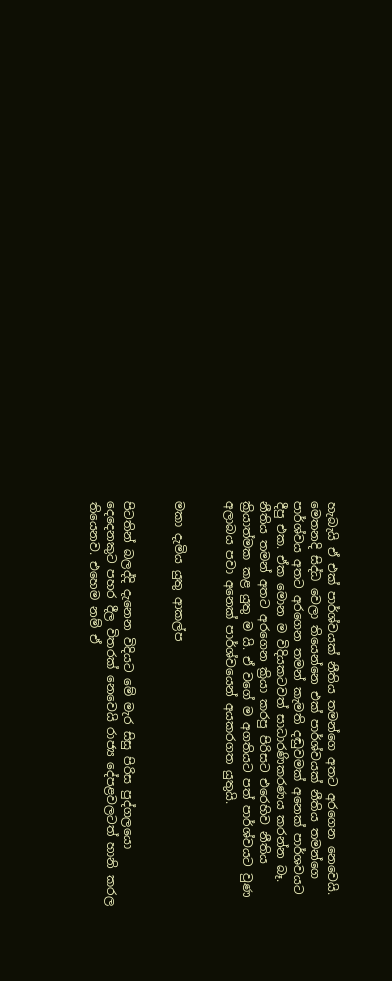හැබැයි ඒ එක් පාර්ශ්වයක් නීතිය තමන්ගෙ අතට අරගෙන නෙවෙයි. මෙතනදි සිද්ධ වෙලා තියෙන්නෙ එක් පාර්ශ්වයක් නීතිය තමන්ගෙ පාර්ශ්වය අතට අරගෙන තමන් කැමති දඬුවමක් අනෙක් පාර්ශවයට දීපු එක. ඒක මොන ම විදියකටවත් සාධාරණිකරණය කරන්න බෑ. නීතිය තමන් අතට අරගෙන ක්‍රියා කරපු පිරිසට එරෙහිව නීතිය ක්‍රියාත්මක කළ යුතු ම යි. ඒ වගේ ම අගතියට පත් පාර්ශ්වයට වුණ අලාබය පවා අනෙක් පාර්ශ්වයෙන් අයකරගත යුතුයි.


මකා දැමිය යුතු ආකල්ප


පිටතින් බලද්දි දැනෙන විදියට මේ මැර සිසු පිරිස පුද්ගලයො දෙදෙනකුට පහර දීල විතරක් නෙවෙයි රාජ්‍ය දේපළවලටත් හානි කරල තියෙනව. එහෙම නම් ඒ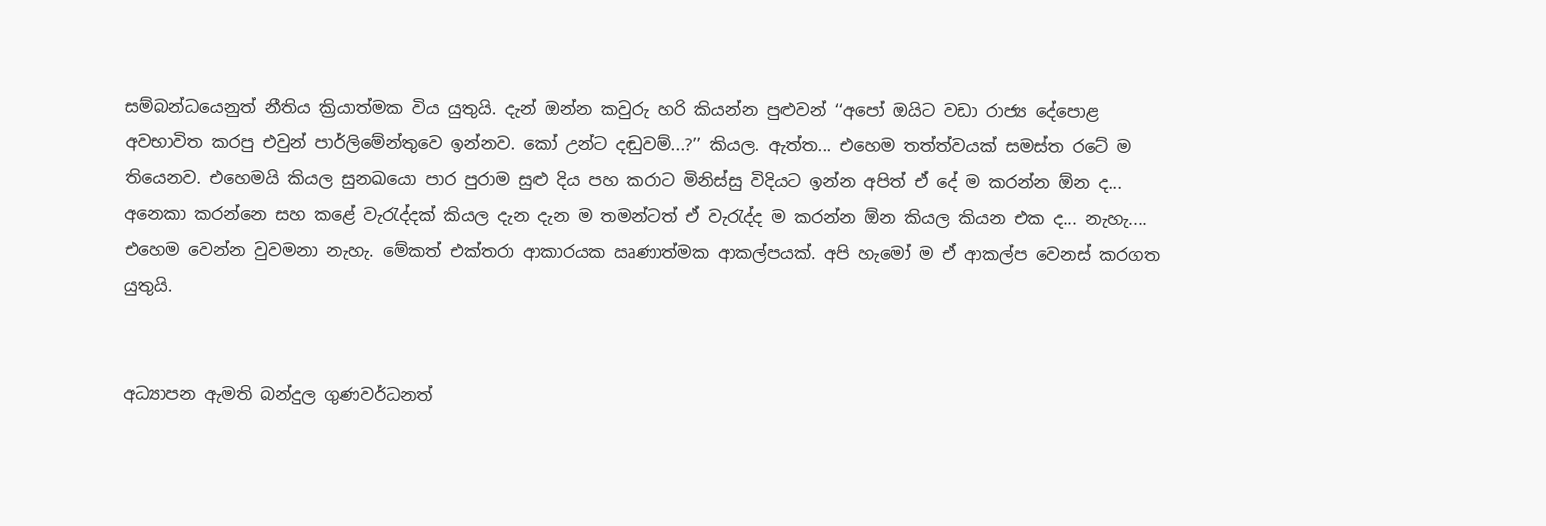සම්බන්ධයෙනුත් නීතිය ක්‍රියාත්මක විය යුතුයි. දැන් ඔන්න කවුරු හරි කියන්න පුළුවන් ‘‘අපෝ ඔයිට වඩා රාජ්‍ය දේපොළ අවභාවිත කරපු එවුන් පාර්ලිමේන්තුවෙ ඉන්නව. කෝ උන්ට දඬුවම්...?’’ කියල. ඇත්ත... එහෙම තත්ත්වයක් සමස්ත රටේ ම තියෙනව. එහෙමයි කියල සුනඛයො පාර පුරාම සුළු දිය පහ කරාට මිනිස්සු විදියට ඉන්න අපිත් ඒ දේ ම කරන්න ඕන ද... අනෙකා කරන්නෙ සහ කළේ වැරැද්දක් කියල දැන දැන ම තමන්ටත් ඒ වැරැද්ද ම කරන්න ඕන කියල කියන එක ද... නැහැ.... එහෙම වෙන්න වුවමනා නැහැ. මේකත් එක්තරා ආකාරයක ඍණාත්මක ආකල්පයක්. අපි හැමෝ ම ඒ ආකල්ප වෙනස් කරගත යුතුයි.


අධ්‍යාපන ඇමති බන්දුල ගුණවර්ධනත්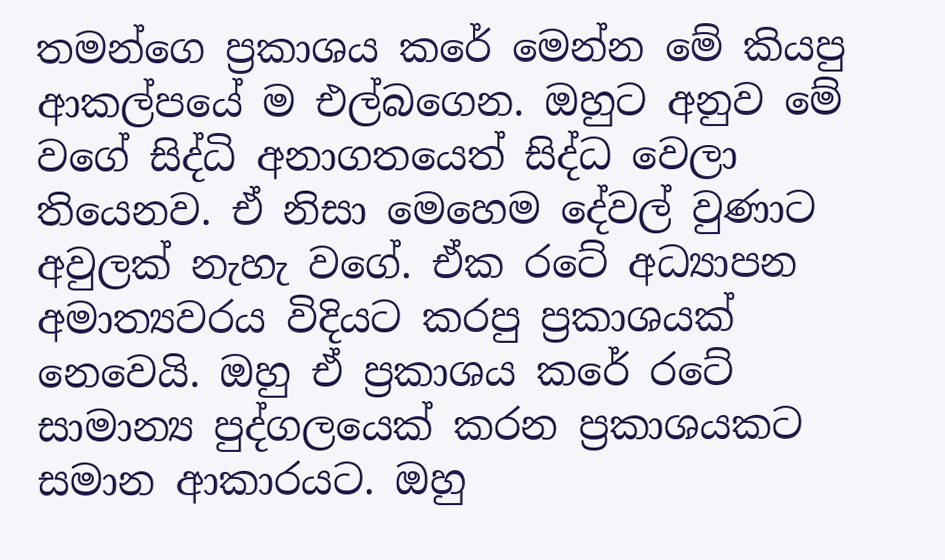තමන්ගෙ ප්‍රකාශය කරේ මෙන්න මේ කියපු ආකල්පයේ ම එල්බගෙන. ඔහුට අනුව මේ වගේ සිද්ධි අනාගතයෙත් සිද්ධ වෙලා තියෙනව. ඒ නිසා මෙහෙම දේවල් වුණාට අවුලක් නැහැ වගේ. ඒක රටේ අධ්‍යාපන අමාත්‍යවරය විදියට කරපු ප්‍රකාශයක් නෙවෙයි. ඔහු ඒ ප්‍රකාශය කරේ රටේ සාමාන්‍ය පුද්ගලයෙක් කරන ප්‍රකාශයකට සමාන ආකාරයට. ඔහු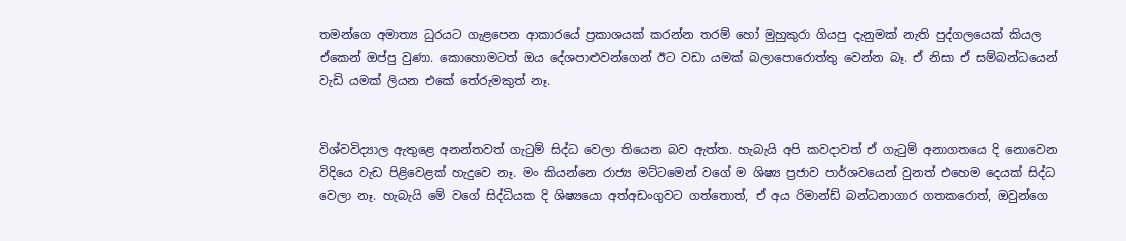තමන්ගෙ අමාත්‍ය ධුරයට ගැළපෙන ආකාරයේ ප්‍රකාශයක් කරන්න තරම් හෝ මුහුකුරා ගියපු දැනුමක් නැති පුද්ගලයෙක් කියල ඒකෙන් ඔප්පු වුණා. කොහොමටත් ඔය දේශපාළුවන්ගෙන් ඊට වඩා යමක් බලාපොරොත්තු වෙන්න බෑ. ඒ නිසා ඒ සම්බන්ධයෙන් වැඩි යමක් ලියන එකේ තේරුමකුත් නෑ.


විශ්වවිද්‍යාල ඇතුළෙ අනන්තවත් ගැටුම් සිද්ධ වෙලා තියෙන බව ඇත්ත. හැබැයි අපි කවදාවත් ඒ ගැටුම් අනාගතයෙ දි නොවෙන විදියෙ වැඩ පිළිවෙළක් හැදුවෙ නෑ. මං කියන්නෙ රාජ්‍ය මට්ටමෙන් වගේ ම ශිෂ්‍ය ප්‍රජාව පාර්ශවයෙන් වුනත් එහෙම දෙයක් සිද්ධ වෙලා නෑ. හැබැයි මේ වගේ සිද්ධියක දි ශිෂ්‍යයො අත්අඩංගුවට ගත්තොත්, ඒ අය රිමාන්ඩ් බන්ධනාගාර ගතකරොත්, ඔවුන්ගෙ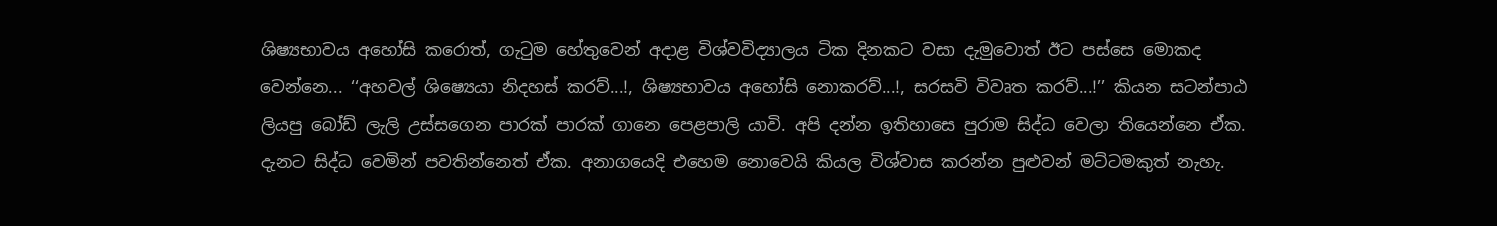ශිෂ්‍යභාවය අහෝසි කරොත්, ගැටුම හේතුවෙන් අදාළ විශ්වවිද්‍යාලය ටික දිනකට වසා දැමුවොත් ඊට පස්සෙ මොකද වෙන්නෙ... ‘‘අහවල් ශිෂ්‍යෙයා නිදහස් කරව්...!, ශිෂ්‍යභාවය අහෝසි නොකරව්...!, සරසවි විවෘත කරව්...!’’ කියන සටන්පාඨ ලියපු බෝඩ් ලැලි උස්සගෙන පාරක් පාරක් ගානෙ පෙළපාලි යාවි. අපි දන්න ඉතිහාසෙ පුරාම සිද්ධ වෙලා තියෙන්නෙ ඒක. දැනට සිද්ධ වෙමින් පවතින්නෙත් ඒක. අනාගයෙදි එහෙම නොවෙයි කියල විශ්වාස කරන්න පුළුවන් මට්ටමකුත් නැහැ.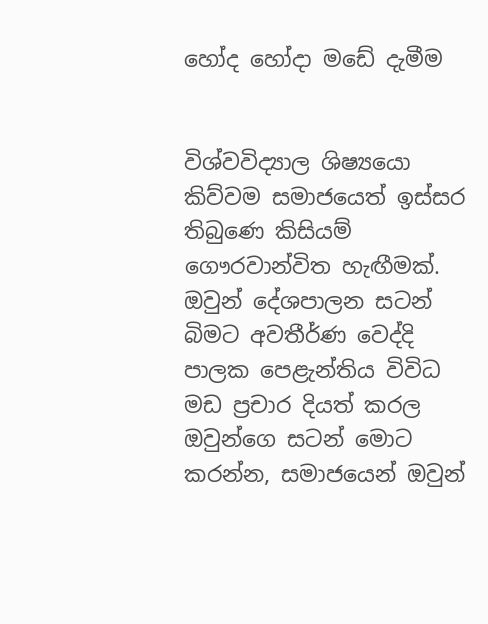හෝද හෝදා මඩේ දැමීම


විශ්වවිද්‍යාල ශිෂ්‍යයො කිව්වම සමාජයෙත් ඉස්සර තිබුණෙ කිසියම් ගෞරවාන්විත හැඟීමක්. ඔවුන් දේශපාලන සටන් බිමට අවතීර්ණ වෙද්දි පාලක පෙළැන්තිය විවිධ මඩ ප්‍රචාර දියත් කරල ඔවුන්ගෙ සටන් මොට කරන්න, සමාජයෙන් ඔවුන්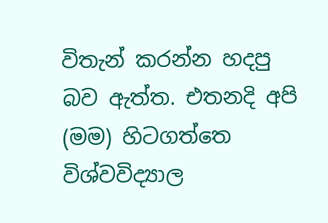විතැන් කරන්න හදපු බව ඇත්ත. එතනදි අපි (මම) හිටගත්තෙ විශ්වවිද්‍යාල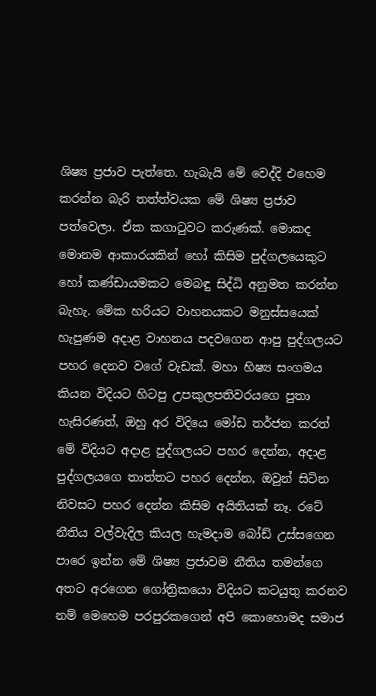ශිෂ්‍ය ප්‍රජාව පැත්තෙ. හැබැයි මේ වෙද්දි එහෙම කරන්න බැරි තත්ත්වයක මේ ශිෂ්‍ය ප්‍රජාව පත්වෙලා. ඒක කගාටුවට කරුණක්. මොකද මොනම ආකාරයකින් හෝ කිසිම පුද්ගලයෙකුට හෝ කණ්ඩායමකට මෙබඳු සිද්ධි අනුමත කරන්න බැහැ. මේක හරියට වාහනයකට මනුස්සයෙක් හැපුණම අදාළ වාහනය පදවගෙන ආපු පුද්ගලයට පහර දෙනව වගේ වැඩක්. මහා හිෂ්‍ය සංගමය කියන විදියට හිටපු උපකුලපතිවරයගෙ පුතා හැසිරණත්, ඔහු අර විදියෙ මෝඩ තර්ජන කරත් මේ විදියට අදාළ පුද්ගලයට පහර දෙන්න, අදාළ පුද්ගලයගෙ තාත්තට පහර දෙන්න, ඔවුන් සිටින නිවසට පහර දෙන්න කිසිම අයිතියක් නෑ. රටේ නීතිය වල්වැදිල කියල හැමදාම බෝඩ් උස්සගෙන පාරෙ ඉන්න මේ ශිෂ්‍ය ප්‍රජාවම නීතිය තමන්ගෙ අතට අරගෙන ගෝත්‍රිකයො විදියට කටයුතු කරනව නම් මෙහෙම පරපුරකගෙන් අපි කොහොමද සමාජ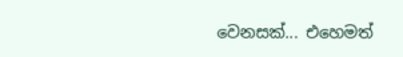වෙනසක්... එහෙමත්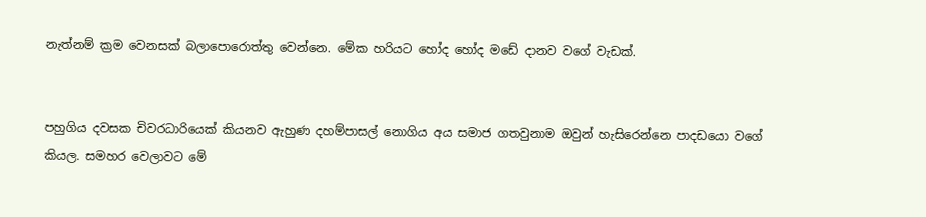නැත්නම් ක්‍රම වෙනසක් බලාපොරොත්තු වෙන්නෙ. මේක හරියට හෝද හෝද මඩේ දානව වගේ වැඩක්.


පහුගිය දවසක චිවරධාරියෙක් කියනව ඇහුණ දහම්පාසල් නොගිය අය සමාජ ගතවුනාම ඔවුන් හැසිරෙන්නෙ පාදඩයො වගේ කියල. සමහර වෙලාවට මේ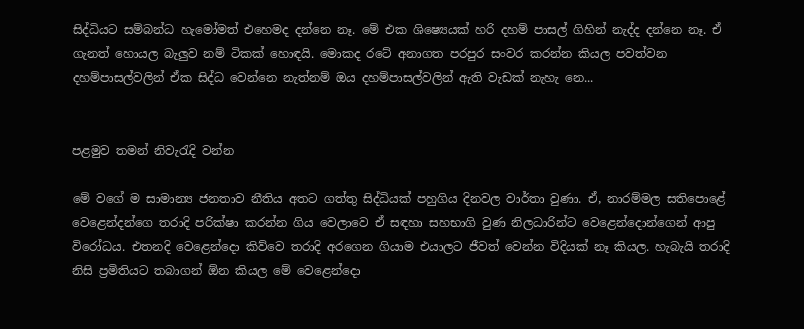සිද්ධියට සම්බන්ධ හැමෝමත් එහෙමද දන්නෙ නෑ. මේ එක ශිෂ්‍යෙයක් හරි දහම් පාසල් ගිහින් නැද්ද දන්නෙ නෑ. ඒ ගැනත් හොයල බැලුව නම් ටිකක් හොඳයි. මොකද රටේ අනාගත පරපුර සංවර කරන්න කියල පවත්වන දහම්පාසල්වලින් ඒක සිද්ධ වෙන්නෙ නැත්නම් ඔය දහම්පාසල්වලින් ඇති වැඩක් නැහැ නෙ...


පළමුව තමන් නිවැරැදි වන්න

මේ වගේ ම සාමාන්‍ය ජනතාව නීතිය අතට ගත්තු සිද්ධියක් පහුගිය දිනවල වාර්තා වුණා. ඒ, නාරම්මල සතිපොළේ වෙළෙන්දන්ගෙ තරාදි පරික්ෂා කරන්න ගිය වෙලාවෙ ඒ සඳහා සහභාගි වුණ නිලධාරින්ට වෙළෙන්දොන්ගෙන් ආපු විරෝධය. එතනදි වෙළෙන්දො කිව්වෙ තරාදි අරගෙන ගියාම එයාලට ජීවත් වෙන්න විදියක් නෑ කියල. හැබැයි තරාදි නිසි ප්‍රමිතියට තබාගන් ඕන කියල මේ වෙළෙන්දො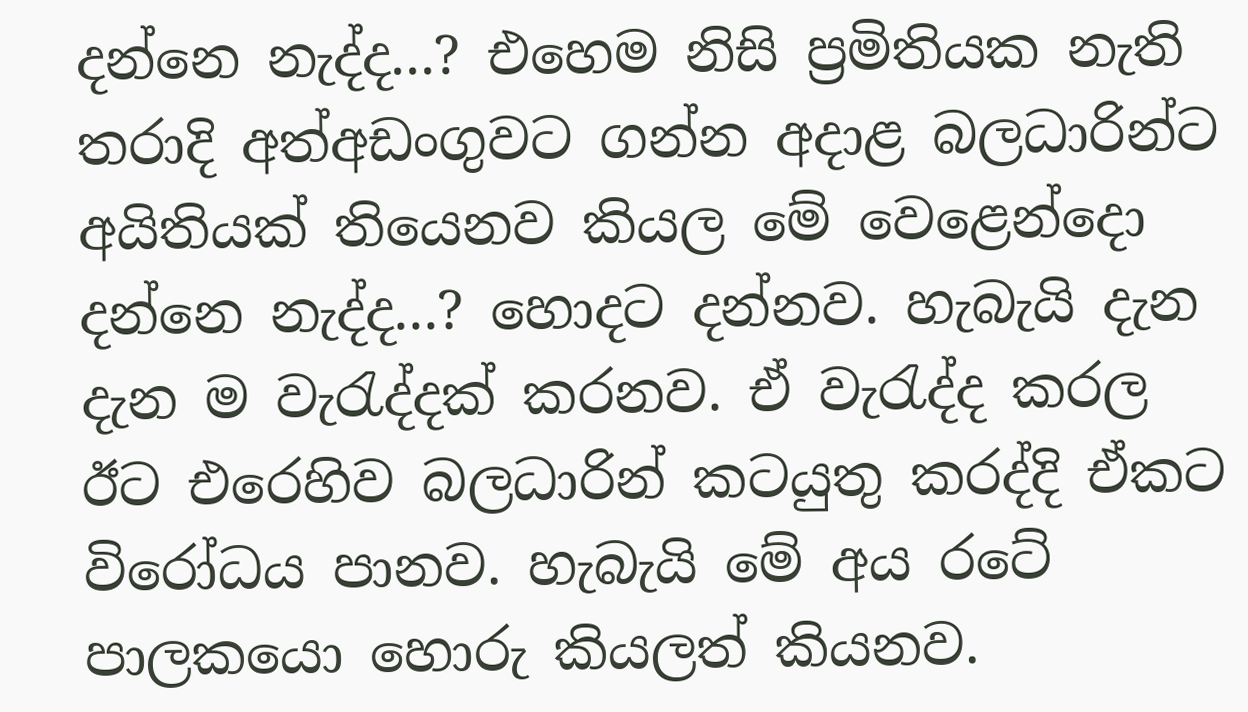දන්නෙ නැද්ද...? එහෙම නිසි ප්‍රමිතියක නැති තරාදි අත්අඩංගුවට ගන්න අදාළ බලධාරින්ට අයිතියක් තියෙනව කියල මේ වෙළෙන්දො දන්නෙ නැද්ද...? හොදට දන්නව. හැබැයි දැන දැන ම වැරැද්දක් කරනව. ඒ වැරැද්ද කරල ඊට එරෙහිව බලධාරින් කටයුතු කරද්දි ඒකට විරෝධය පානව. හැබැයි මේ අය රටේ පාලකයො හොරු කියලත් කියනව.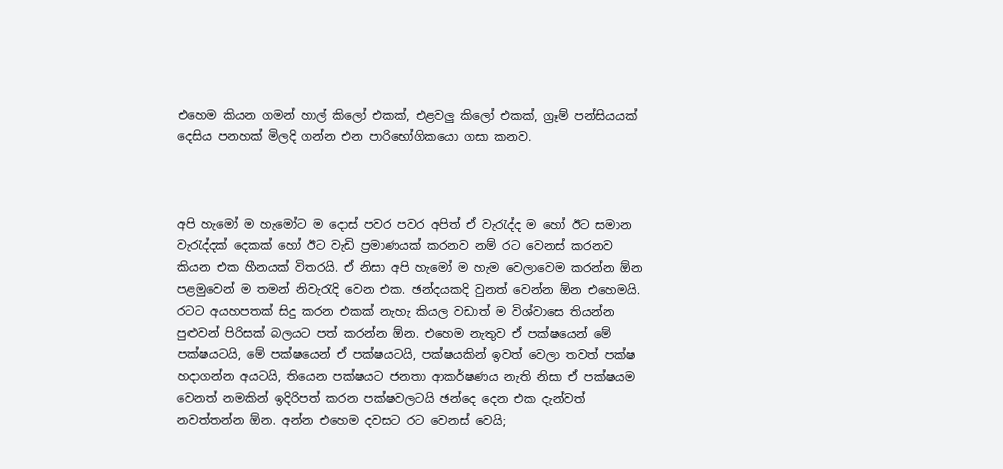එහෙම කියන ගමන් හාල් කිලෝ එකක්, එළවලු කිලෝ එකක්, ග්‍රෑම් පන්සියයක් දෙසිය පනහක් මිලදි ගන්න එන පාරිභෝගිකයො ගසා කනව.



අපි හැමෝ ම හැමෝට ම දොස් පවර පවර අපිත් ඒ වැරැද්ද ම හෝ ඊට සමාන වැරැද්දක් දෙකක් හෝ ඊට වැඩි ප්‍රමාණයක් කරනව නම් රට වෙනස් කරනව කියන එක හීනයක් විතරයි. ඒ නිසා අපි හැමෝ ම හැම වෙලාවෙම කරන්න ඕන පළමුවෙන් ම තමන් නිවැරැදි වෙන එක. ඡන්දයකදි වුනත් වෙන්න ඕන එහෙමයි. රටට අයහපතක් සිදු කරන එකක් නැහැ කියල වඩාත් ම විශ්වාසෙ තියන්න පුළුවන් පිරිසක් බලයට පත් කරන්න ඕන. එහෙම නැතුව ඒ පක්ෂයෙන් මේ පක්ෂයටයි, මේ පක්ෂයෙන් ඒ පක්ෂයටයි, පක්ෂයකින් ඉවත් වෙලා තවත් පක්ෂ හදාගන්න අයටයි, තියෙන පක්ෂයට ජනතා ආකර්ෂණය නැති නිසා ඒ පක්ෂයම වෙනත් නමකින් ඉදිරිපත් කරන පක්ෂවලටයි ඡන්දෙ දෙන එක දැන්වත් නවත්තන්න ඕන. අන්න එහෙම දවසට රට වෙනස් වෙයි;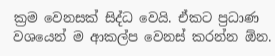ක්‍රම වෙනසක් සිද්ධ වෙයි. ඒකට ප්‍රධාණ වශයෙන් ම ආකල්ප වෙනස් කරන්න ඕන.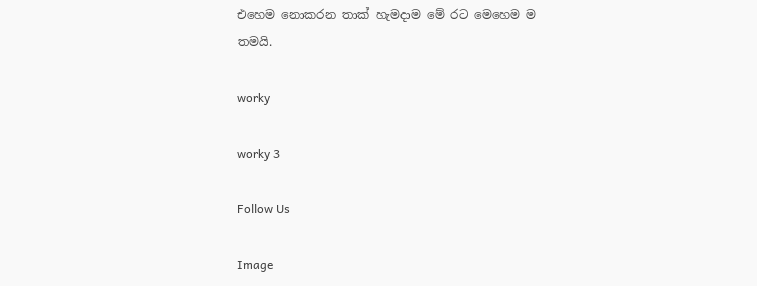එහෙම නොකරන තාක් හැමදාම මේ රට මෙහෙම ම තමයි.

worky

worky 3

Follow Us

Image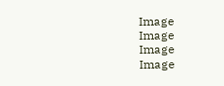Image
Image
Image
Image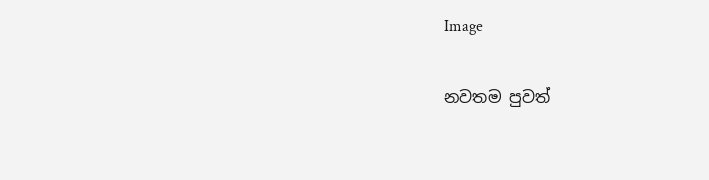Image

නවතම පුවත්